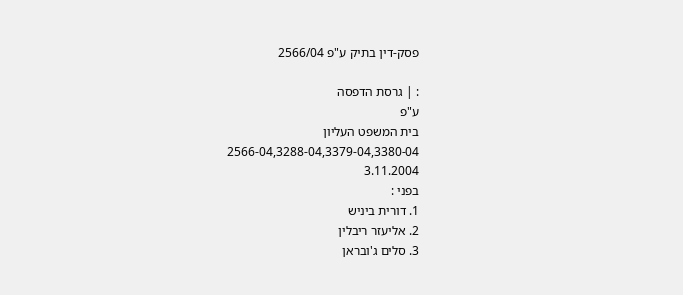פסק-דין בתיק ע"פ 2566/04

: | גרסת הדפסה
ע"פ
בית המשפט העליון
2566-04,3288-04,3379-04,3380-04
3.11.2004
בפני :
1. דורית ביניש
2. אליעזר ריבלין
3. סלים ג'ובראן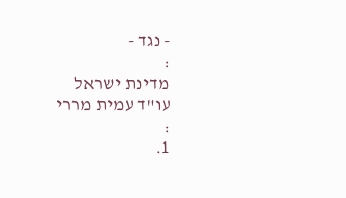- נגד -
:
מדינת ישראל
עו"ד עמית מררי
:
1.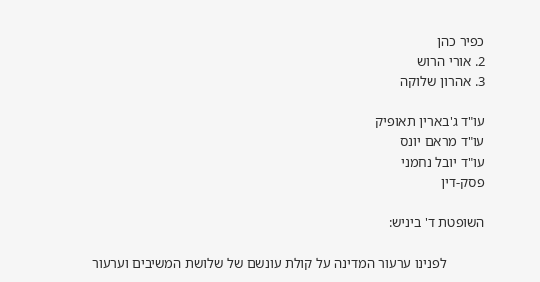כפיר כהן
2. אורי הרוש
3. אהרון שלוקה

עו"ד ג'בארין תאופיק
עו"ד מראם יונס
עו"ד יובל נחמני
פסק-דין

השופטת ד' ביניש:

           לפנינו ערעור המדינה על קולת עונשם של שלושת המשיבים וערעור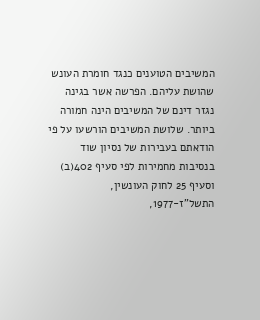המשיבים הטוענים כנגד חומרת העונש שהושת עליהם. הפרשה אשר בגינה נגזר דינם של המשיבים הינה חמורה ביותר. שלושת המשיבים הורשעו על פי הודאתם בעבירות של נסיון שוד בנסיבות מחמירות לפי סעיף 402(ב) וסעיף 25 לחוק העונשין, התשל"ז-1977,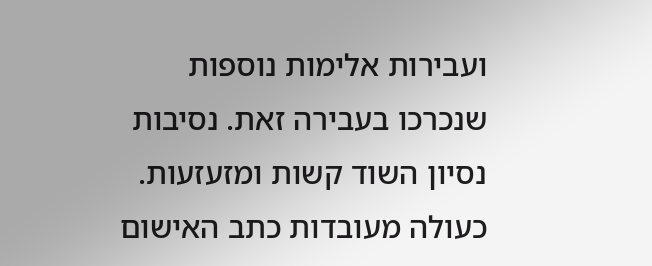ועבירות אלימות נוספות שנכרכו בעבירה זאת. נסיבות נסיון השוד קשות ומזעזעות. כעולה מעובדות כתב האישום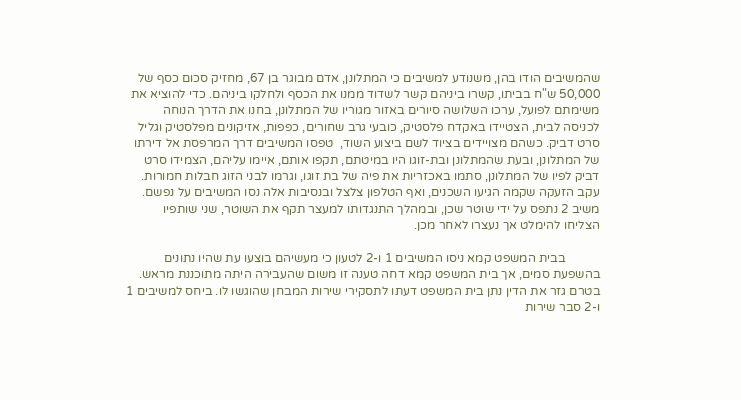שהמשיבים הודו בהן, משנודע למשיבים כי המתלונן, אדם מבוגר בן 67, מחזיק סכום כסף של 50,000 ש"ח בביתו, קשרו ביניהם קשר לשדוד ממנו את הכסף ולחלקו ביניהם. כדי להוציא את משימתם לפועל, ערכו השלושה סיורים באזור מגוריו של המתלונן, בחנו את הדרך הנוחה לכניסה לבית, הצטיידו באקדח פלסטיק, כובעי גרב שחורים, כפפות, אזיקונים מפלסטיק וגליל סרט דביק. כשהם מצויידים בציוד לשם ביצוע השוד,  טפסו המשיבים דרך המרפסת אל דירתו של המתלונן, ובעת שהמתלונן ובת-זוגו היו במיטתם, תקפו אותם, איימו עליהם, הצמידו סרט דביק לפיו של המתלונן, סתמו באכזריות את פיה של בת זוגו, וגרמו לבני הזוג חבלות חמורות. עקב הזעקה שקמה הגיעו השכנים, ואף הטלפון צלצל ובנסיבות אלה נסו המשיבים על נפשם. משיב 2 נתפס על ידי שוטר שכן, ובמהלך התנגדותו למעצר תקף את השוטר, שני שותפיו הצליחו להימלט אך נעצרו לאחר מכן.

           בבית המשפט קמא ניסו המשיבים 1 ו-2 לטעון כי מעשיהם בוצעו עת שהיו נתונים בהשפעת סמים, אך בית המשפט קמא דחה טענה זו משום שהעבירה היתה מתוכננת מראש. בטרם גזר את הדין נתן בית המשפט דעתו לתסקירי שירות המבחן שהוגשו לו. ביחס למשיבים 1 ו-2 סבר שירות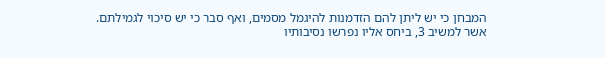המבחן כי יש ליתן להם הזדמנות להיגמל מסמים, ואף סבר כי יש סיכוי לגמילתם. אשר למשיב 3, ביחס אליו נפרשו נסיבותיו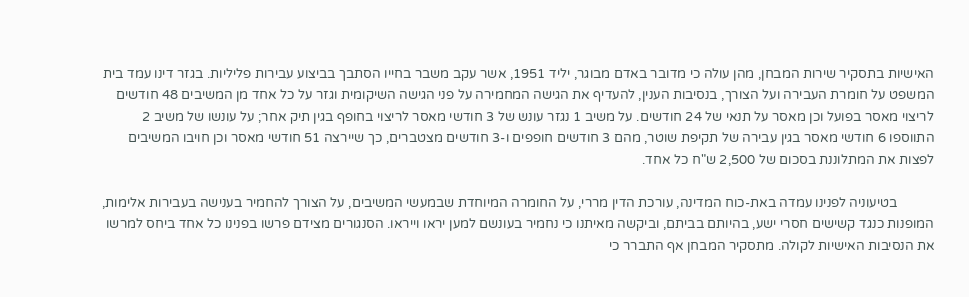האישיות בתסקיר שירות המבחן, מהן עולה כי מדובר באדם מבוגר, יליד 1951, אשר עקב משבר בחייו הסתבך בביצוע עבירות פליליות. בגזר דינו עמד בית המשפט על חומרת העבירה ועל הצורך, בנסיבות הענין, להעדיף את הגישה המחמירה על פני הגישה השיקומית וגזר על כל אחד מן המשיבים 48 חודשים לריצוי מאסר בפועל וכן מאסר על תנאי של 24 חודשים. על משיב 1 נגזר עונש של 3 חודשי מאסר לריצוי בחופף בגין תיק אחר; על עונשו של משיב 2 התווספו 6 חודשי מאסר בגין עבירה של תקיפת שוטר, מהם 3 חודשים חופפים ו-3 חודשים מצטברים, כך שיירצה 51 חודשי מאסר וכן חויבו המשיבים לפצות את המתלוננת בסכום של 2,500 ש"ח כל אחד.

           בטיעוניה לפנינו עמדה באת-כוח המדינה, עורכת הדין מררי, על החומרה המיוחדת שבמעשי המשיבים, על הצורך להחמיר בענישה בעבירות אלימות, המופנות כנגד קשישים חסרי ישע, בהיותם בביתם, וביקשה מאיתנו כי נחמיר בעונשם למען יראו וייראו. הסנגורים מצידם פרשו בפנינו כל אחד ביחס למרשו את הנסיבות האישיות לקולה. מתסקיר המבחן אף התברר כי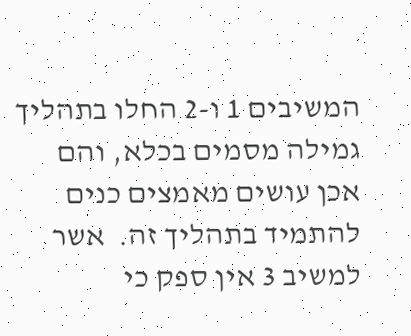המשיבים 1 ו-2 החלו בתהליך גמילה מסמים בכלא, והם אכן עושים מאמצים כנים להתמיד בתהליך זה.  אשר למשיב 3 אין ספק כי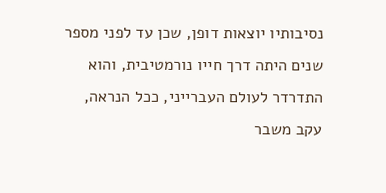נסיבותיו יוצאות דופן, שכן עד לפני מספר שנים היתה דרך חייו נורמטיבית, והוא התדרדר לעולם העברייני, ככל הנראה, עקב משבר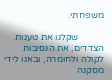משפחתי.

           שקלנו את טענות הצדדים, את הנסיבות לקולה ולחומרה, ובאנו לידי מסקנה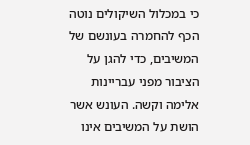כי במכלול השיקולים נוטה הכף להחמרה בעונשם של המשיבים, כדי להגן על הציבור מפני עבריינות אלימה וקשה. העונש אשר הושת על המשיבים אינו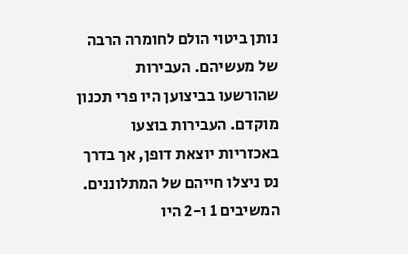נותן ביטוי הולם לחומרה הרבה של מעשיהם. העבירות שהורשעו בביצוען היו פרי תכנון מוקדם. העבירות בוצעו באכזריות יוצאת דופן, אך בדרך נס ניצלו חייהם של המתלוננים. המשיבים 1 ו-2 היו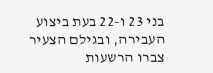בני 23 ו-22 בעת ביצוע העבירה, ובגילם הצעיר צברו הרשעות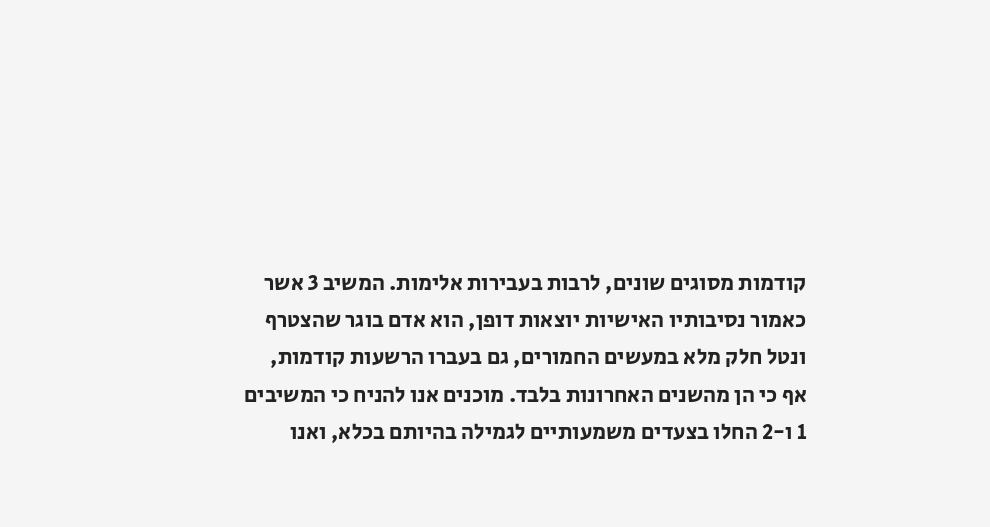קודמות מסוגים שונים, לרבות בעבירות אלימות. המשיב 3 אשר כאמור נסיבותיו האישיות יוצאות דופן, הוא אדם בוגר שהצטרף ונטל חלק מלא במעשים החמורים, גם בעברו הרשעות קודמות, אף כי הן מהשנים האחרונות בלבד. מוכנים אנו להניח כי המשיבים 1 ו-2 החלו בצעדים משמעותיים לגמילה בהיותם בכלא, ואנו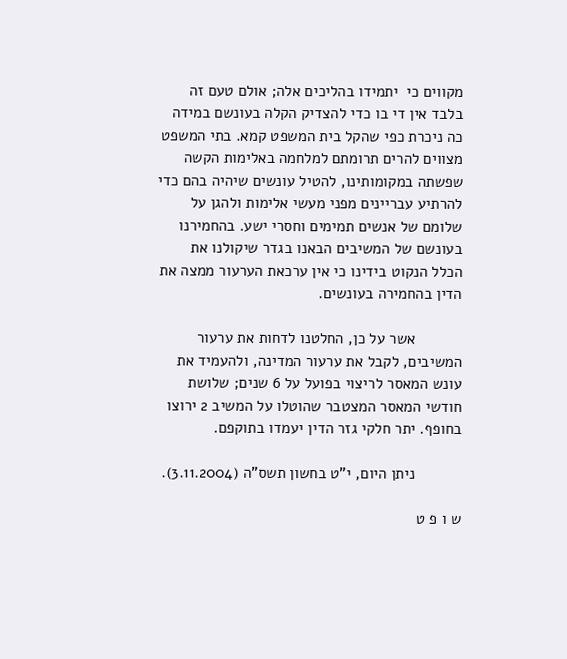מקווים כי  יתמידו בהליכים אלה; אולם טעם זה בלבד אין די בו כדי להצדיק הקלה בעונשם במידה כה ניכרת כפי שהקל בית המשפט קמא. בתי המשפט מצווים להרים תרומתם למלחמה באלימות הקשה שפשתה במקומותינו, להטיל עונשים שיהיה בהם כדי להרתיע עבריינים מפני מעשי אלימות ולהגן על שלומם של אנשים תמימים וחסרי ישע. בהחמירנו בעונשם של המשיבים הבאנו בגדר שיקולנו את הכלל הנקוט בידינו כי אין ערכאת הערעור ממצה את הדין בהחמירה בעונשים.

           אשר על כן, החלטנו לדחות את ערעור המשיבים, לקבל את ערעור המדינה, ולהעמיד את עונש המאסר לריצוי בפועל על 6 שנים; שלושת חודשי המאסר המצטבר שהוטלו על המשיב 2 ירוצו בחופף. יתר חלקי גזר הדין יעמדו בתוקפם.

           ניתן היום, י"ט בחשון תשס"ה (3.11.2004).

ש ו פ ט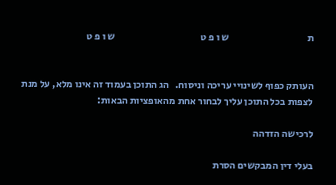ת                                       ש ו פ ט                                           ש ו פ ט


העותק כפוף לשינויי עריכה וניסוח.   הג התוכן בעמוד זה אינו מלא, על מנת לצפות בכל התוכן עליך לבחור אחת מהאופציות הבאות:

לרכישה הזדהה

בעלי דין המבקשים הסרת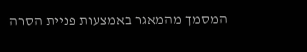המסמך מהמאגר באמצעות פניית הסרה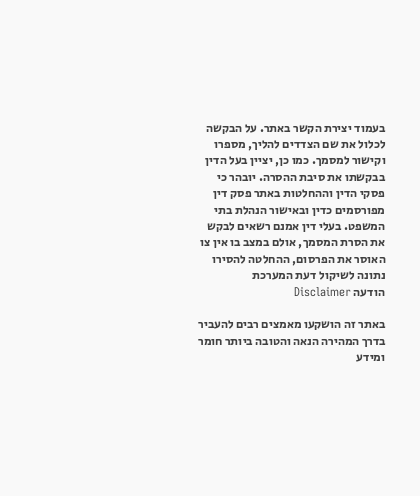בעמוד יצירת הקשר באתר. על הבקשה לכלול את שם הצדדים להליך, מספרו וקישור למסמך. כמו כן, יציין בעל הדין בבקשתו את סיבת ההסרה. יובהר כי פסקי הדין וההחלטות באתר פסק דין מפורסמים כדין ובאישור הנהלת בתי המשפט. בעלי דין אמנם רשאים לבקש את הסרת המסמך, אולם במצב בו אין צו האוסר את הפרסום, ההחלטה להסירו נתונה לשיקול דעת המערכת
הודעה Disclaimer

באתר זה הושקעו מאמצים רבים להעביר בדרך המהירה הנאה והטובה ביותר חומר ומידע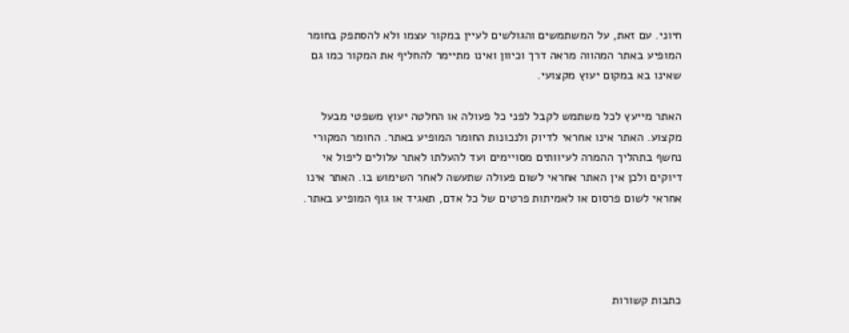חיוני. עם זאת, על המשתמשים והגולשים לעיין במקור עצמו ולא להסתפק בחומר המופיע באתר המהווה מראה דרך וכיוון ואינו מתיימר להחליף את המקור כמו גם שאינו בא במקום יעוץ מקצועי.

האתר מייעץ לכל משתמש לקבל לפני כל פעולה או החלטה יעוץ משפטי מבעל מקצוע. האתר אינו אחראי לדיוק ולנכונות החומר המופיע באתר. החומר המקורי נחשף בתהליך ההמרה לעיוותים מסויימים ועד להעלתו לאתר עלולים ליפול אי דיוקים ולכן אין האתר אחראי לשום פעולה שתעשה לאחר השימוש בו. האתר אינו אחראי לשום פרסום או לאמיתות פרטים של כל אדם, תאגיד או גוף המופיע באתר.




כתבות קשורות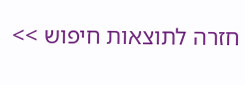חזרה לתוצאות חיפוש >>